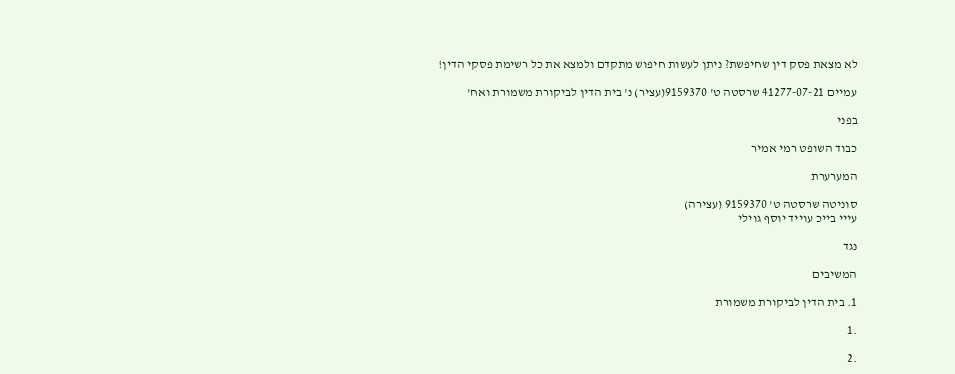לא מצאת פסק דין שחיפשת? ניתן לעשות חיפוש מתקדם ולמצא את כל רשימת פסקי הדין!

עמיים 41277-07-21 שרסטה ט' 9159370(עציר) נ' בית הדין לביקורת משמורת ואח'

בפני

כבוד השופט רמי אמיר

המערערת

סוניטה שרסטה ט' 9159370 (עצירה)
עייי בייכ עוייד יוסף גוילי

נגד

המשיבים

1. בית הדין לביקורת משמורת

.1

.2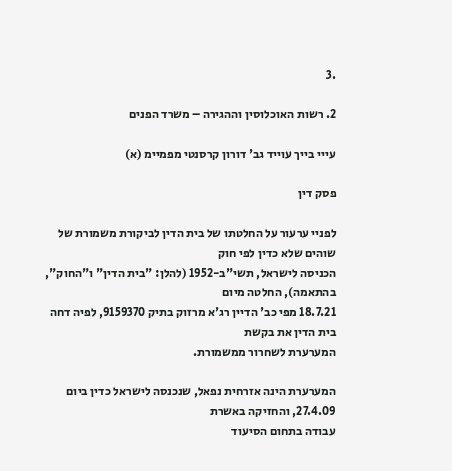.3

2. רשות האוכלוסין וההגירה – משרד הפנים

עייי בייך עוייד גב' דורון קרסנטי מפמיימ (א)

פסק דין

לפניי ערעור על החלטתו של בית הדין לביקורת משמורת של שוהים שלא כדין לפי חוק
הכניסה לישראל, תשי"ב-1952 (להלן: "בית הדין" ו"החוק", בהתאמה), החלטה מיום
18.7.21 מפי כב' הדיין רג'א מרזוק בתיק 9159370, לפיה דחה בית הדין את בקשת
המערערת לשחרור ממשמורת.

המערערת הינה אזרחית נפאל, שנכנסה לישראל כדין ביום 27.4.09, והחזיקה באשרת
עבודה בתחום הסיעוד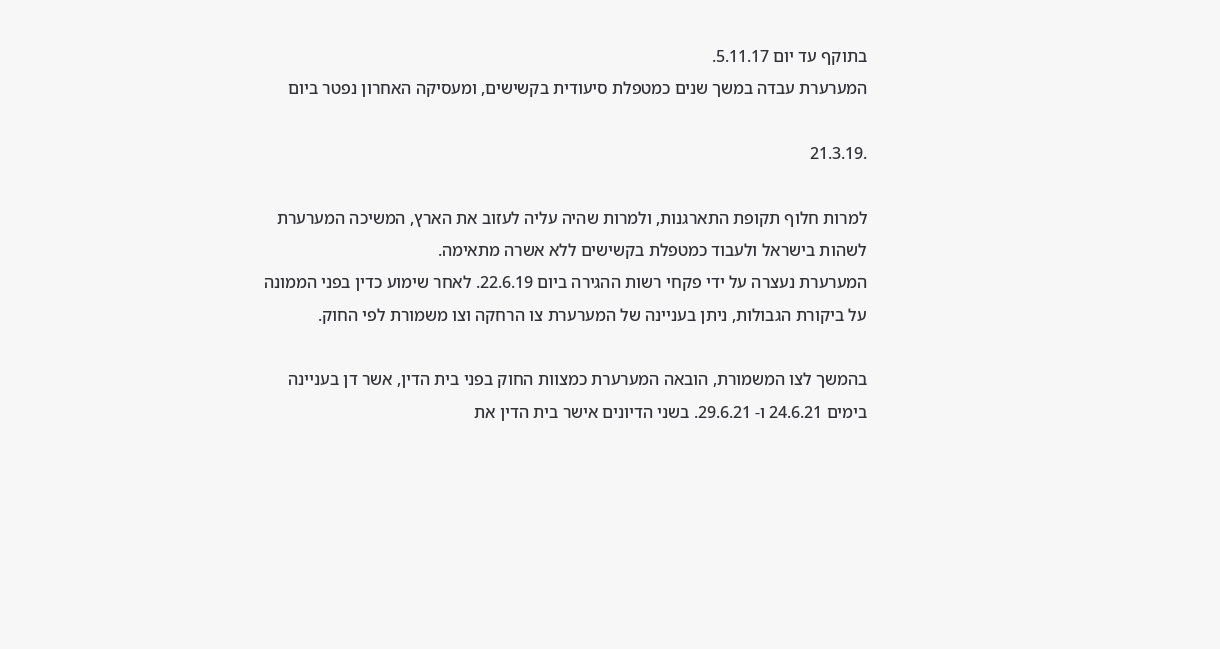בתוקף עד יום 5.11.17.
המערערת עבדה במשך שנים כמטפלת סיעודית בקשישים, ומעסיקה האחרון נפטר ביום

.21.3.19

למרות חלוף תקופת התארגנות, ולמרות שהיה עליה לעזוב את הארץ, המשיכה המערערת
לשהות בישראל ולעבוד כמטפלת בקשישים ללא אשרה מתאימה.
המערערת נעצרה על ידי פקחי רשות ההגירה ביום 22.6.19. לאחר שימוע כדין בפני הממונה
על ביקורת הגבולות, ניתן בעניינה של המערערת צו הרחקה וצו משמורת לפי החוק.

בהמשך לצו המשמורת, הובאה המערערת כמצוות החוק בפני בית הדין, אשר דן בעניינה
בימים 24.6.21 ו- 29.6.21. בשני הדיונים אישר בית הדין את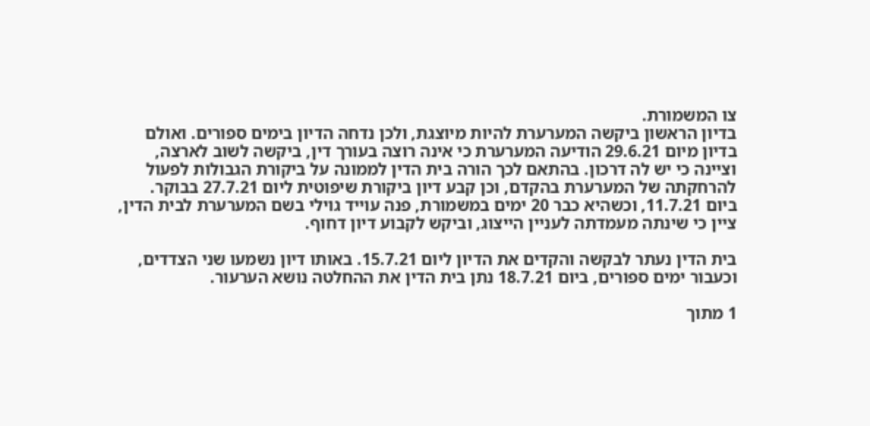צו המשמורת.
בדיון הראשון ביקשה המערערת להיות מיוצגת, ולכן נדחה הדיון בימים ספורים. ואולם
בדיון מיום 29.6.21 הודיעה המערערת כי אינה רוצה בעורך דין, ביקשה לשוב לארצה,
וציינה כי יש לה דרכון. בהתאם לכך הורה בית הדין לממונה על ביקורת הגבולות לפעול
להרחקתה של המערערת בהקדם, וכן קבע דיון ביקורת שיפוטית ליום 27.7.21 בבוקר.
ביום 11.7.21, וכשהיא כבר 20 ימים במשמורת, פנה עוייד גוילי בשם המערערת לבית הדין,
ציין כי שינתה מעמדתה לעניין הייצוג, וביקש לקבוע דיון דחוף.

בית הדין נעתר לבקשה והקדים את הדיון ליום 15.7.21. באותו דיון נשמעו שני הצדדים,
וכעבור ימים ספורים, ביום 18.7.21 נתן בית הדין את ההחלטה נושא הערעור.

1 מתוך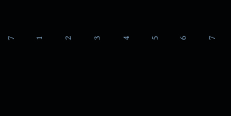7

1

2

3

4

5

6

7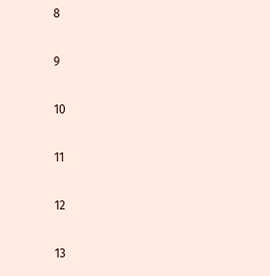8

9

10

11

12

13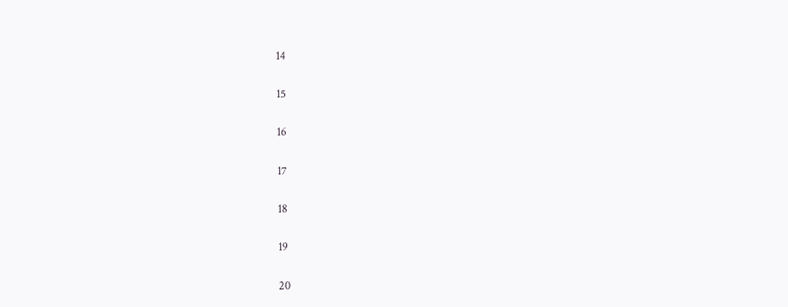14

15

16

17

18

19

20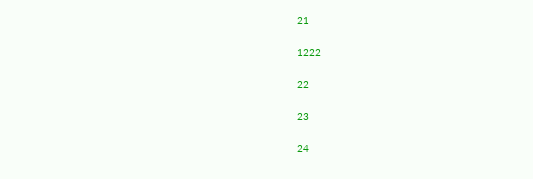21

1222

22

23

24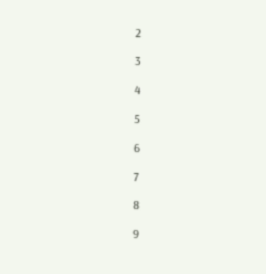2

3

4

5

6

7

8

9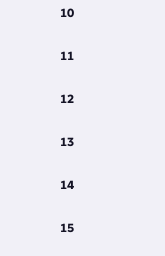10

11

12

13

14

15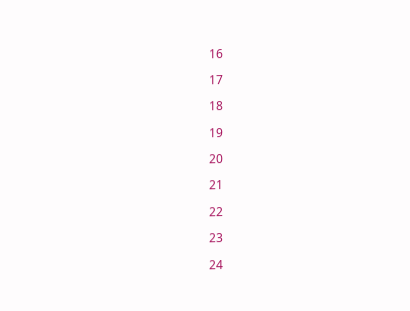16

17

18

19

20

21

22

23

24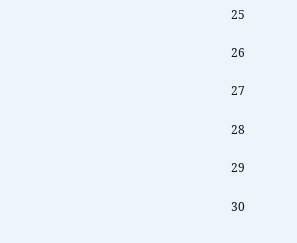25

26

27

28

29

30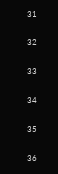31

32

33

34

35

36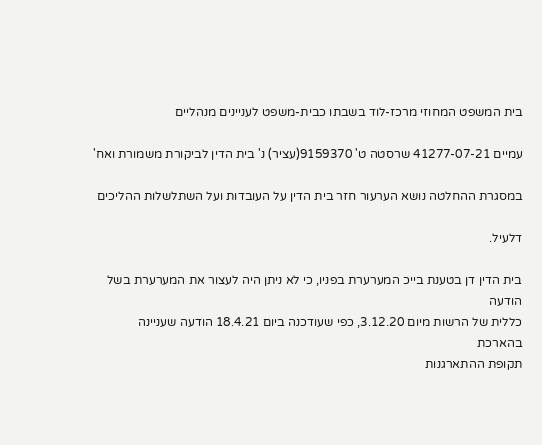בית המשפט המחוזי מרכז-לוד בשבתו כבית-משפט לעניינים מנהליים

עמיים 41277-07-21 שרסטה ט' 9159370(עציר) נ' בית הדין לביקורת משמורת ואח'

במסגרת ההחלטה נושא הערעור חזר בית הדין על העובדות ועל השתלשלות ההליכים

דלעיל.

בית הדין דן בטענת בייכ המערערת בפניו, כי לא ניתן היה לעצור את המערערת בשל הודעה
כללית של הרשות מיום 3.12.20, כפי שעודכנה ביום 18.4.21 הודעה שעניינה בהארכת
תקופת ההתארגנות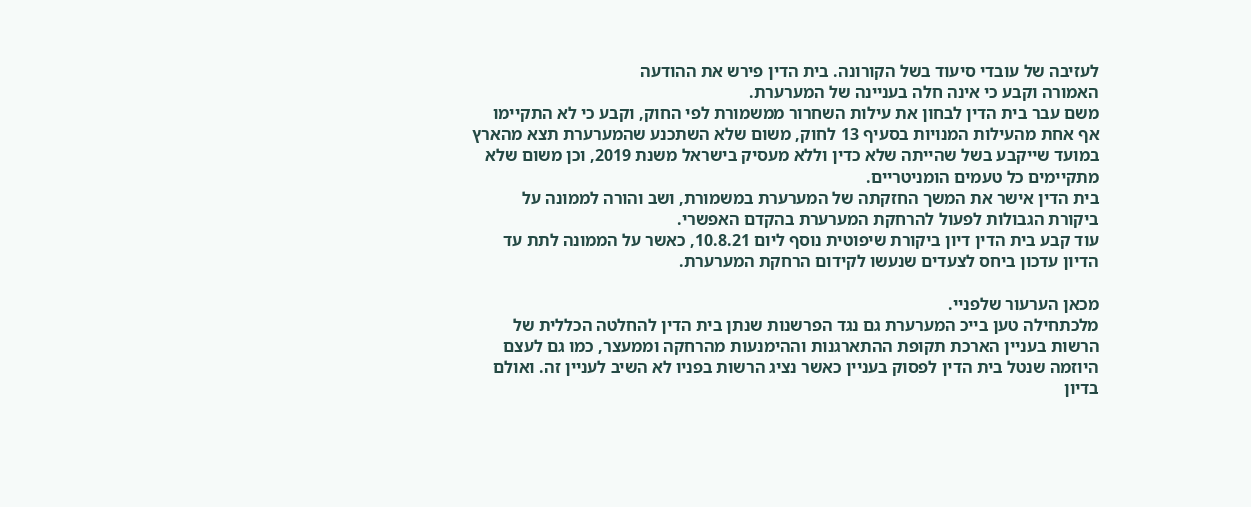לעזיבה של עובדי סיעוד בשל הקורונה. בית הדין פירש את ההודעה
האמורה וקבע כי אינה חלה בעניינה של המערערת.
משם עבר בית הדין לבחון את עילות השחרור ממשמורת לפי החוק, וקבע כי לא התקיימו
אף אחת מהעילות המנויות בסעיף 13 לחוק, משום שלא השתכנע שהמערערת תצא מהארץ
במועד שייקבע בשל שהייתה שלא כדין וללא מעסיק בישראל משנת 2019, וכן משום שלא
מתקיימים כל טעמים הומניטריים.
בית הדין אישר את המשך החזקתה של המערערת במשמורת, ושב והורה לממונה על
ביקורת הגבולות לפעול להרחקת המערערת בהקדם האפשרי.
עוד קבע בית הדין דיון ביקורת שיפוטית נוסף ליום 10.8.21, כאשר על הממונה לתת עד
הדיון עדכון ביחס לצעדים שנעשו לקידום הרחקת המערערת.

מכאן הערעור שלפניי.
מלכתחילה טען בייכ המערערת גם נגד הפרשנות שנתן בית הדין להחלטה הכללית של
הרשות בעניין הארכת תקופת ההתארגנות וההימנעות מהרחקה וממעצר, כמו גם לעצם
היוזמה שנטל בית הדין לפסוק בעניין כאשר נציג הרשות בפניו לא השיב לעניין זה. ואולם
בדיון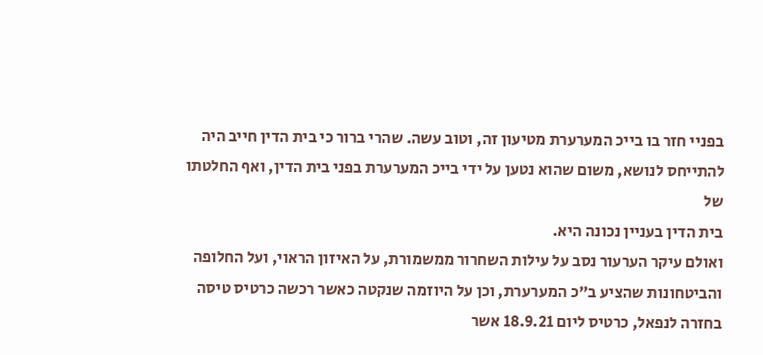בפניי חזר בו בייכ המערערת מטיעון זה, וטוב עשה. שהרי ברור כי בית הדין חייב היה
להתייחס לנושא, משום שהוא נטען על ידי בייכ המערערת בפני בית הדין, ואף החלטתו של
בית הדין בעניין נכונה היא.
ואולם עיקר הערעור נסב על עילות השחרור ממשמורת, על האיזון הראוי, ועל החלופה
והביטחונות שהציע ב"כ המערערת, וכן על היוזמה שנקטה כאשר רכשה כרטיס טיסה
בחזרה לנפאל, כרטיס ליום 18.9.21 אשר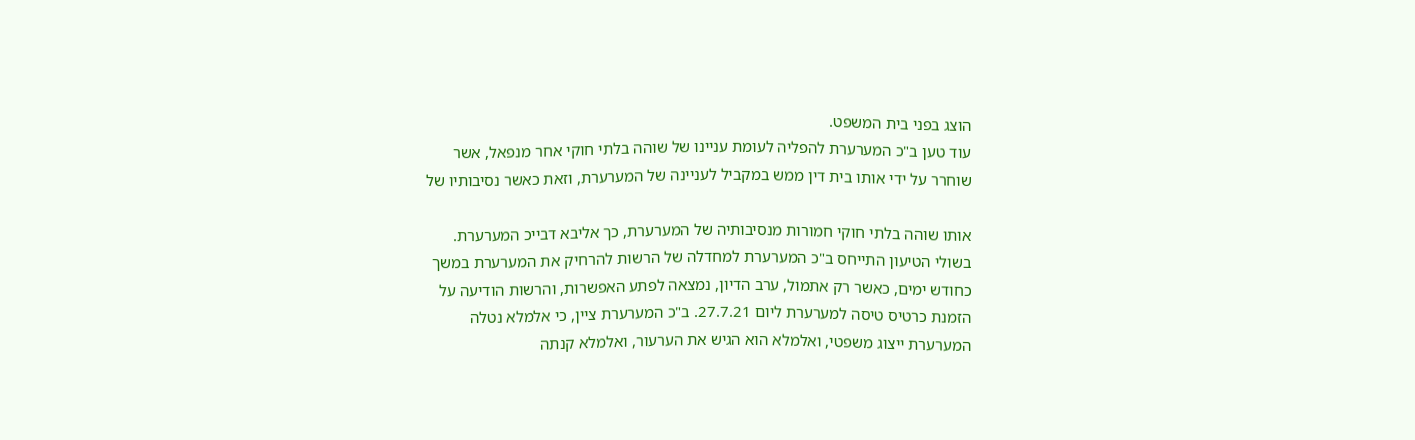הוצג בפני בית המשפט.
עוד טען ב"כ המערערת להפליה לעומת עניינו של שוהה בלתי חוקי אחר מנפאל, אשר
שוחרר על ידי אותו בית דין ממש במקביל לעניינה של המערערת, וזאת כאשר נסיבותיו של

אותו שוהה בלתי חוקי חמורות מנסיבותיה של המערערת, כך אליבא דבייכ המערערת.
בשולי הטיעון התייחס ב"כ המערערת למחדלה של הרשות להרחיק את המערערת במשך
כחודש ימים, כאשר רק אתמול, ערב הדיון, נמצאה לפתע האפשרות, והרשות הודיעה על
הזמנת כרטיס טיסה למערערת ליום 27.7.21. ב"כ המערערת ציין, כי אלמלא נטלה
המערערת ייצוג משפטי, ואלמלא הוא הגיש את הערעור, ואלמלא קנתה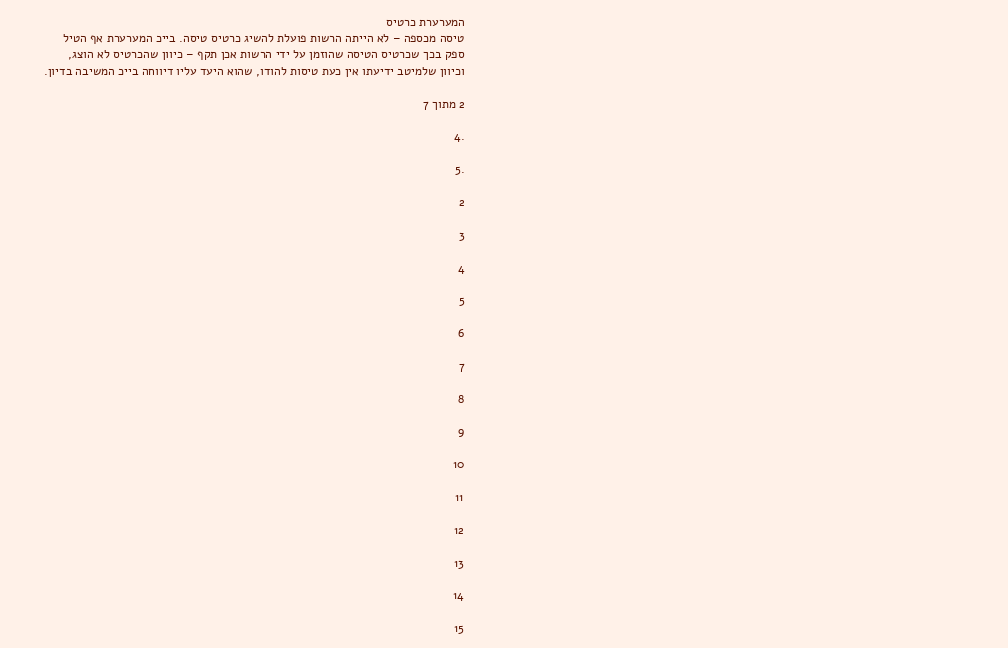המערערת כרטיס
טיסה מכספה – לא הייתה הרשות פועלת להשיג כרטיס טיסה. בייכ המערערת אף הטיל
ספק בכך שכרטיס הטיסה שהוזמן על ידי הרשות אכן תקף – כיוון שהכרטיס לא הוצג,
וכיוון שלמיטב ידיעתו אין כעת טיסות להודו, שהוא היעד עליו דיווחה בייכ המשיבה בדיון.

2 מתוך 7

.4

.5

2

3

4

5

6

7

8

9

10

11

12

13

14

15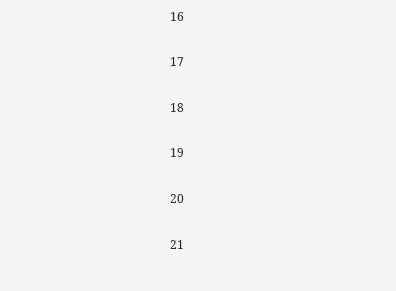16

17

18

19

20

21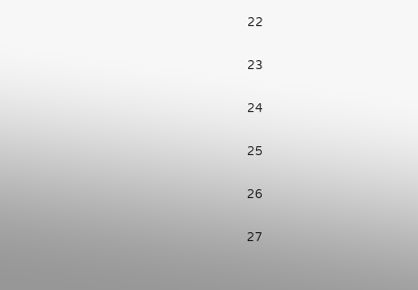22

23

24

25

26

27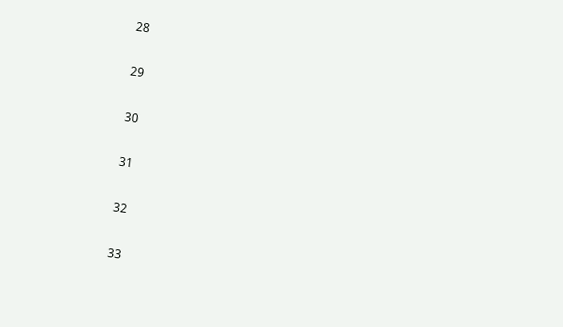28

29

30

31

32

33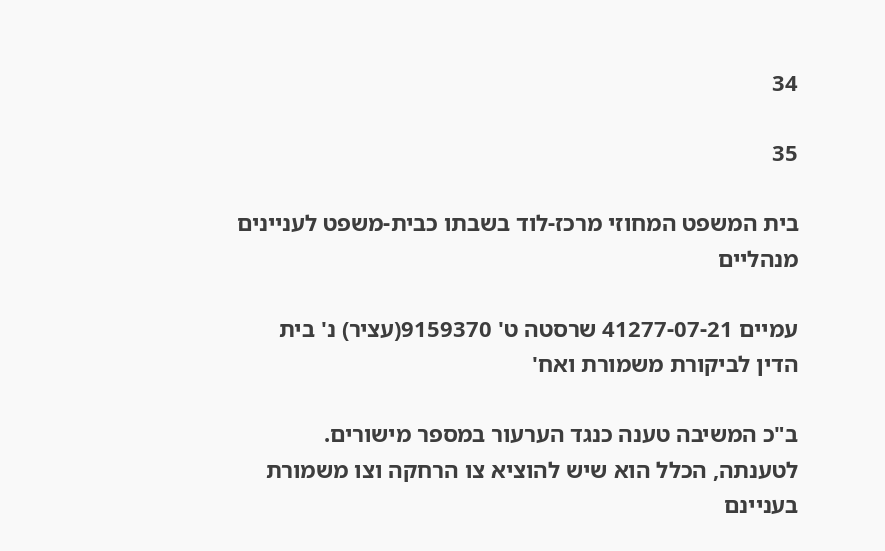34

35

בית המשפט המחוזי מרכז-לוד בשבתו כבית-משפט לעניינים מנהליים

עמיים 41277-07-21 שרסטה ט' 9159370(עציר) נ' בית הדין לביקורת משמורת ואח'

ב"כ המשיבה טענה כנגד הערעור במספר מישורים.
לטענתה, הכלל הוא שיש להוציא צו הרחקה וצו משמורת בעניינם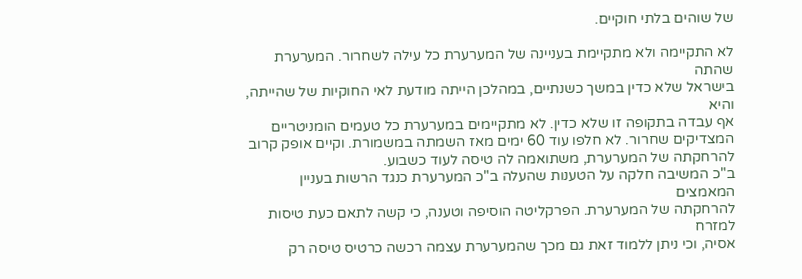של שוהים בלתי חוקיים.

לא התקיימה ולא מתקיימת בעניינה של המערערת כל עילה לשחרור. המערערת שהתה
בישראל שלא כדין במשך כשנתיים, במהלכן הייתה מודעת לאי החוקיות של שהייתה, והיא
אף עבדה בתקופה זו שלא כדין. לא מתקיימים במערערת כל טעמים הומניטריים
המצדיקים שחרור. לא חלפו עוד 60 ימים מאז השמתה במשמורת. וקיים אופק קרוב
להרחקתה של המערערת, משתואמה לה טיסה לעוד כשבוע.
ב"כ המשיבה חלקה על הטענות שהעלה ב"כ המערערת כנגד הרשות בעניין המאמצים
להרחקתה של המערערת. הפרקליטה הוסיפה וטענה, כי קשה לתאם כעת טיסות למזרח
אסיה, וכי ניתן ללמוד זאת גם מכך שהמערערת עצמה רכשה כרטיס טיסה רק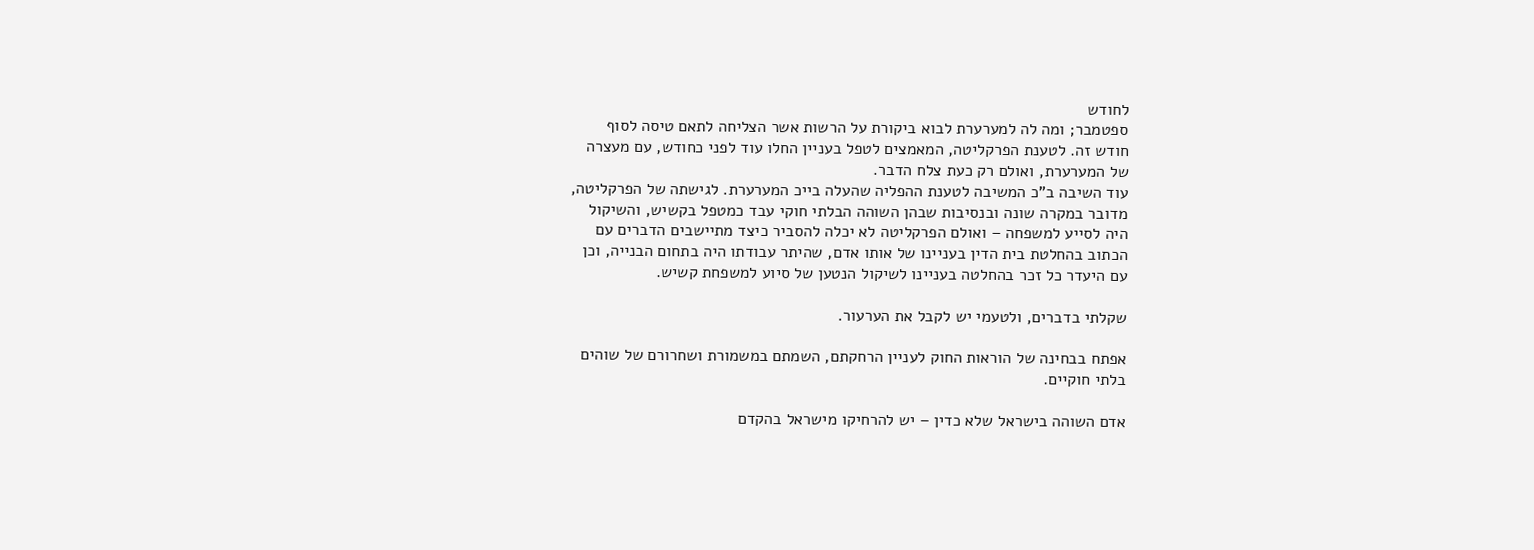לחודש
ספטמבר; ומה לה למערערת לבוא ביקורת על הרשות אשר הצליחה לתאם טיסה לסוף
חודש זה. לטענת הפרקליטה, המאמצים לטפל בעניין החלו עוד לפני כחודש, עם מעצרה
של המערערת, ואולם רק כעת צלח הדבר.
עוד השיבה ב"כ המשיבה לטענת ההפליה שהעלה בייכ המערערת. לגישתה של הפרקליטה,
מדובר במקרה שונה ובנסיבות שבהן השוהה הבלתי חוקי עבד כמטפל בקשיש, והשיקול
היה לסייע למשפחה – ואולם הפרקליטה לא יכלה להסביר כיצד מתיישבים הדברים עם
הכתוב בהחלטת בית הדין בעניינו של אותו אדם, שהיתר עבודתו היה בתחום הבנייה, וכן
עם היעדר כל זכר בהחלטה בעניינו לשיקול הנטען של סיוע למשפחת קשיש.

שקלתי בדברים, ולטעמי יש לקבל את הערעור.

אפתח בבחינה של הוראות החוק לעניין הרחקתם, השמתם במשמורת ושחרורם של שוהים
בלתי חוקיים.

אדם השוהה בישראל שלא כדין – יש להרחיקו מישראל בהקדם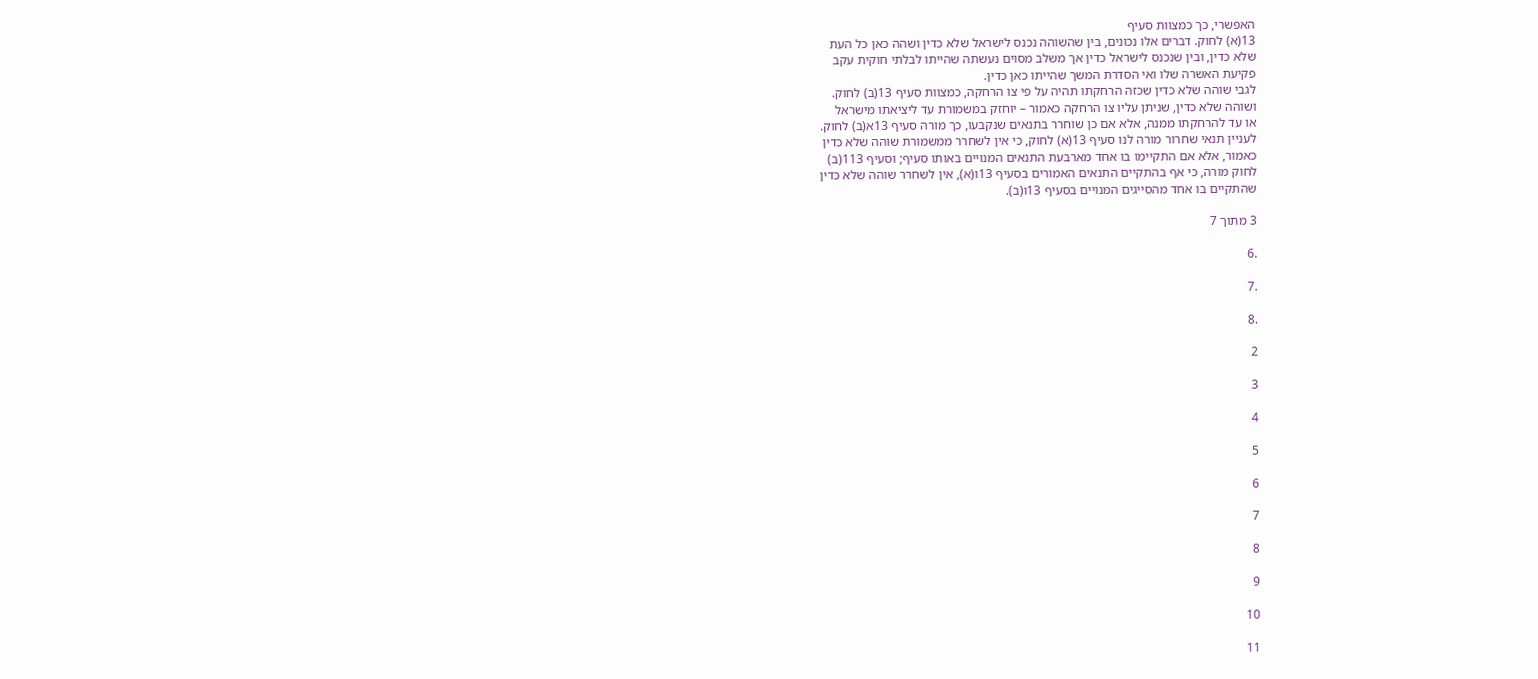האפשרי, כך כמצוות סעיף
13(א) לחוק. דברים אלו נכונים, בין שהשוהה נכנס לישראל שלא כדין ושהה כאן כל העת
שלא כדין, ובין שנכנס לישראל כדין אך משלב מסוים נעשתה שהייתו לבלתי חוקית עקב
פקיעת האשרה שלו ואי הסדרת המשך שהייתו כאן כדין.
לגבי שוהה שלא כדין שכזה הרחקתו תהיה על פי צו הרחקה, כמצוות סעיף 13(ב) לחוק.
ושוהה שלא כדין, שניתן עליו צו הרחקה כאמור – יוחזק במשמורת עד ליציאתו מישראל
או עד להרחקתו ממנה, אלא אם כן שוחרר בתנאים שנקבעו, כך מורה סעיף 13א(ב) לחוק.
לעניין תנאי שחרור מורה לנו סעיף 13(א) לחוק, כי אין לשחרר ממשמורת שוהה שלא כדין
כאמור, אלא אם התקיימו בו אחד מארבעת התנאים המנויים באותו סעיף; וסעיף 113(ב)
לחוק מורה, כי אף בהתקיים התנאים האמורים בסעיף 13ו(א), אין לשחרר שוהה שלא כדין
שהתקיים בו אחד מהסייגים המנויים בסעיף 13ו(ב).

3 מתוך 7

.6

.7

.8

2

3

4

5

6

7

8

9

10

11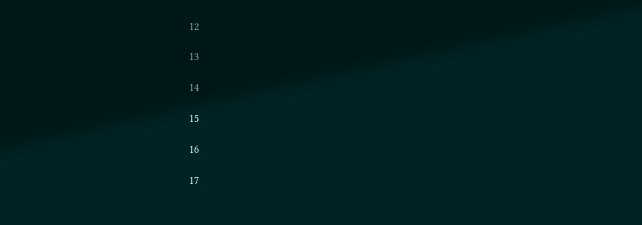12

13

14

15

16

17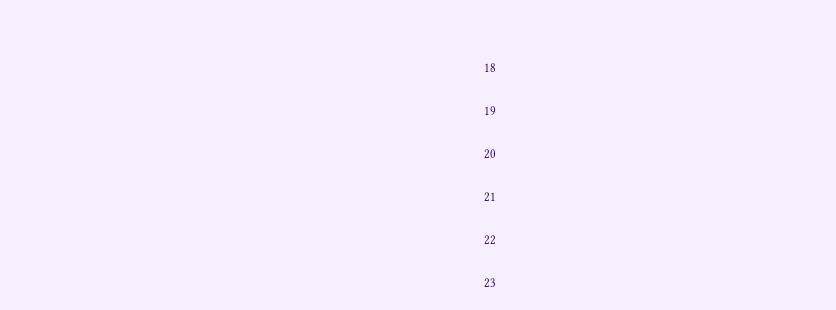18

19

20

21

22

23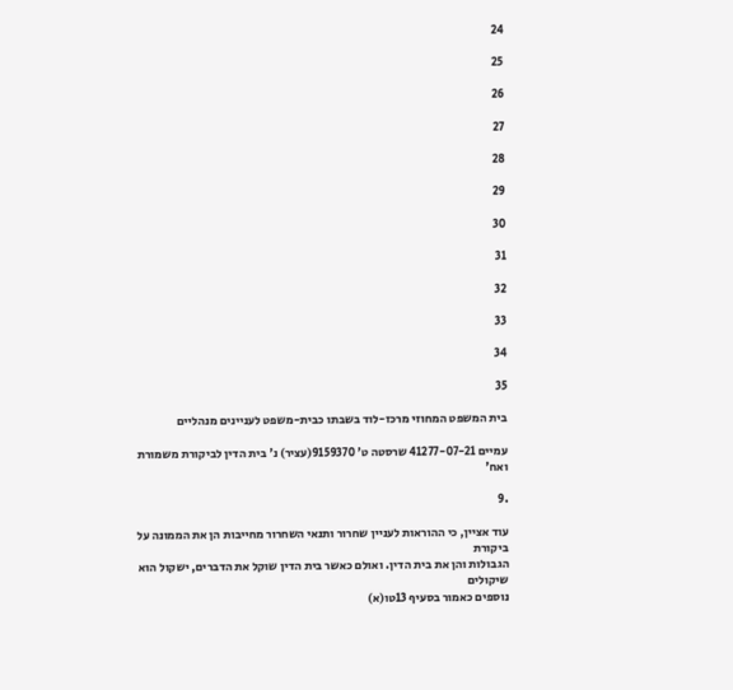24

25

26

27

28

29

30

31

32

33

34

35

בית המשפט המחוזי מרכז-לוד בשבתו כבית-משפט לעניינים מנהליים

עמיים 41277-07-21 שרסטה ט' 9159370(עציר) נ' בית הדין לביקורת משמורת ואח'

.9

עוד אציין, כי ההוראות לעניין שחרור ותנאי השחרור מחייבות הן את הממונה על ביקורת
הגבולות והן את בית הדין. ואולם כאשר בית הדין שוקל את הדברים, ישקול הוא שיקולים
נוספים כאמור בסעיף 13טו(א)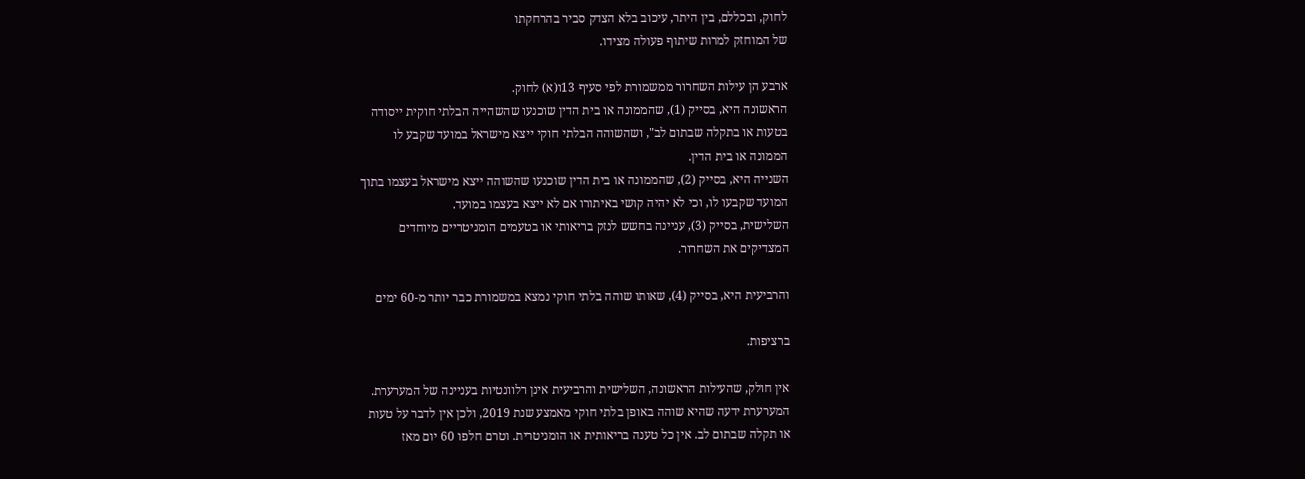לחוק, ובכללם, בין היתר, עיכוב בלא הצדק סביר בהרחקתו
של המוחזק למרות שיתוף פעולה מצידו.

ארבע הן עילות השחרור ממשמורת לפי סעיף 13ו(א) לחוק.
הראשונה היא, בסייק (1), שהממונה או בית הדין שוכנעו שהשהייה הבלתי חוקית ייסודה
בטעות או בתקלה שבתום לב", ושהשוהה הבלתי חוקי ייצא מישראל במועד שקבע לו
הממונה או בית הדין.
השנייה היא, בסייק (2), שהממונה או בית הדין שוכנעו שהשוהה ייצא מישראל בעצמו בתוך
המועד שקבעו לו, וכי לא יהיה קושי באיתורו אם לא ייצא בעצמו במועד.
השלישית, בסייק (3), עניינה בחשש לנזק בריאותי או בטעמים הומניטריים מיוחדים
המצדיקים את השחרור.

והרביעית היא, בסייק (4), שאותו שוהה בלתי חוקי נמצא במשמורת כבר יותר מ-60 ימים

ברציפות.

אין חולק, שהעילות הראשונה, השלישית והרביעית אינן רלוונטיות בעניינה של המערערת.
המערערת ידעה שהיא שוהה באופן בלתי חוקי מאמצע שנת 2019, ולכן אין לדבר על טעות
או תקלה שבתום לב. אין כל טענה בריאותית או הומניטרית. וטרם חלפו 60 יום מאז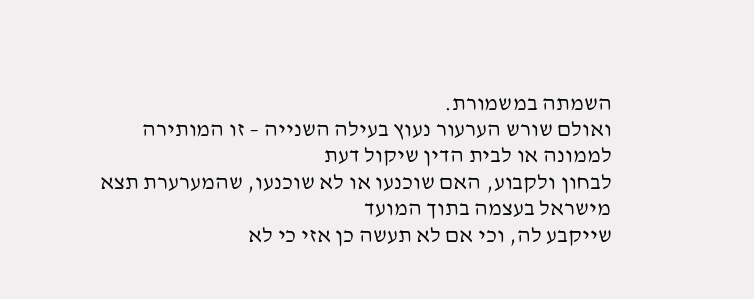השמתה במשמורת.
ואולם שורש הערעור נעוץ בעילה השנייה – זו המותירה לממונה או לבית הדין שיקול דעת
לבחון ולקבוע, האם שוכנעו או לא שוכנעו, שהמערערת תצא מישראל בעצמה בתוך המועד
שייקבע לה, וכי אם לא תעשה כן אזי כי לא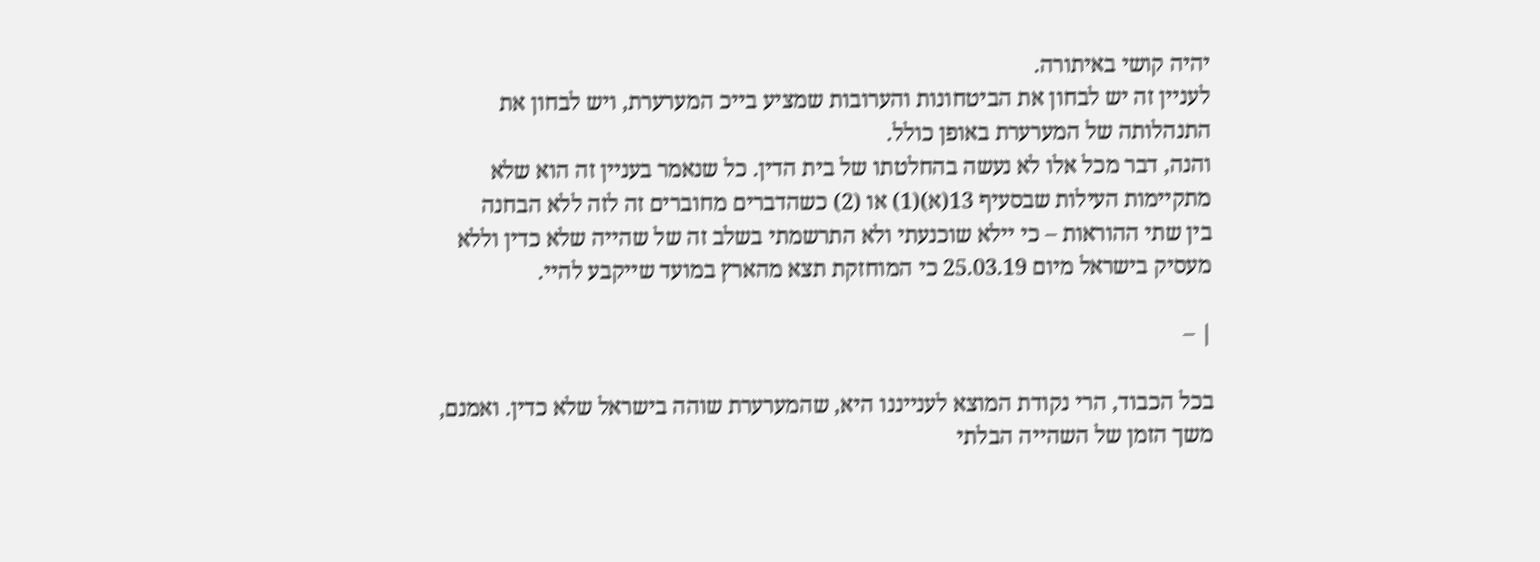יהיה קושי באיתורה.
לעניין זה יש לבחון את הביטחונות והערובות שמציע בייכ המערערת, ויש לבחון את
התנהלותה של המערערת באופן כולל.
והנה, דבר מכל אלו לא נעשה בהחלטתו של בית הדין. כל שנאמר בעניין זה הוא שלא
מתקיימות העילות שבסעיף 13(א)(1) או (2) כשהדברים מחוברים זה לזה ללא הבחנה
בין שתי ההוראות – כי יילא שוכנעתי ולא התרשמתי בשלב זה של שהייה שלא כדין וללא
מעסיק בישראל מיום 25.03.19 כי המוחזקת תצא מהארץ במועד שייקבע להיי.

| –

בכל הכבוד, הרי נקודת המוצא לענייננו היא, שהמערערת שוהה בישראל שלא כדין. ואמנם,
משך הזמן של השהייה הבלתי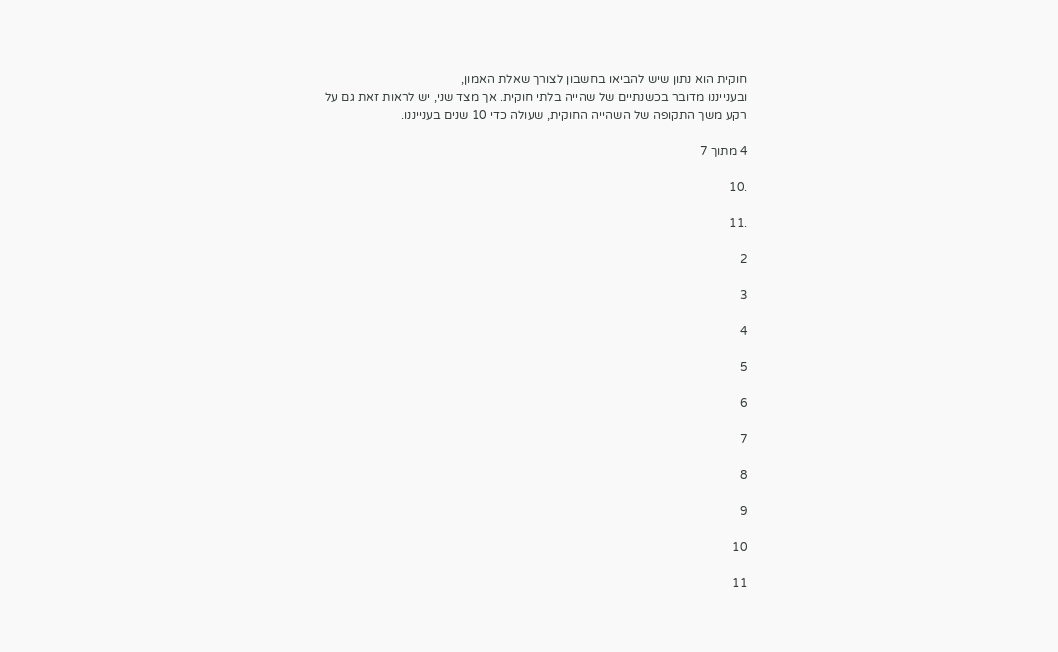חוקית הוא נתון שיש להביאו בחשבון לצורך שאלת האמון,
ובענייננו מדובר בכשנתיים של שהייה בלתי חוקית. אך מצד שני, יש לראות זאת גם על
רקע משך התקופה של השהייה החוקית, שעולה כדי 10 שנים בענייננו.

4 מתוך 7

.10

.11

2

3

4

5

6

7

8

9

10

11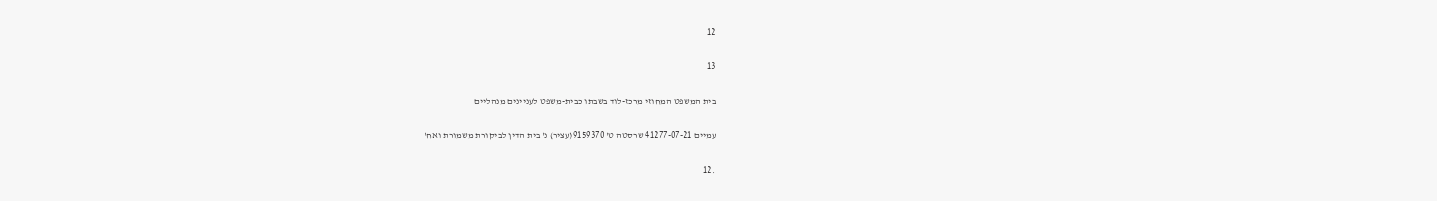12

13

בית המשפט המחוזי מרכז-לוד בשבתו כבית-משפט לעניינים מנהליים

עמיים 41277-07-21 שרסטה ט' 9159370(עציר) נ' בית הדין לביקורת משמורת ואח'

.12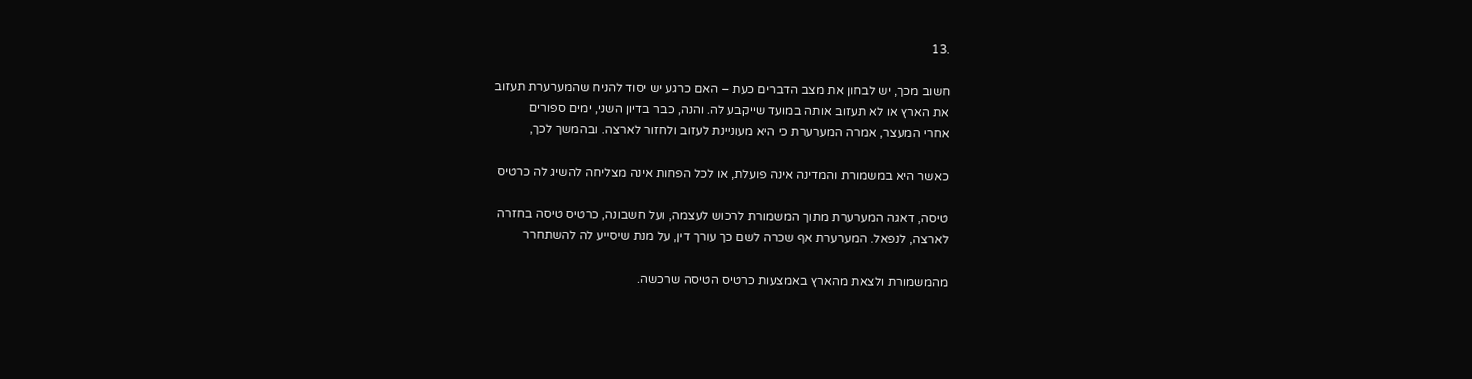.13

חשוב מכך, יש לבחון את מצב הדברים כעת – האם כרגע יש יסוד להניח שהמערערת תעזוב
את הארץ או לא תעזוב אותה במועד שייקבע לה. והנה, כבר בדיון השני, ימים ספורים
אחרי המעצר, אמרה המערערת כי היא מעוניינת לעזוב ולחזור לארצה. ובהמשך לכך,

כאשר היא במשמורת והמדינה אינה פועלת, או לכל הפחות אינה מצליחה להשיג לה כרטיס

טיסה, דאגה המערערת מתוך המשמורת לרכוש לעצמה, ועל חשבונה, כרטיס טיסה בחזרה
לארצה, לנפאל. המערערת אף שכרה לשם כך עורך דין, על מנת שיסייע לה להשתחרר

מהמשמורת ולצאת מהארץ באמצעות כרטיס הטיסה שרכשה.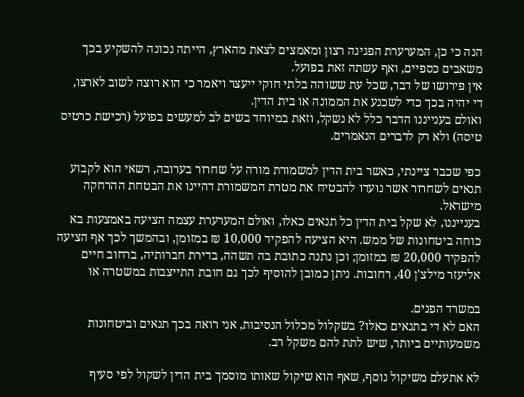הנה כי כן, המערערת הפגינה רצון ומאמצים לצאת מהארץ, הייתה נכונה להשקיע בכך
משאבים כספיים, ואף עשתה זאת בפועל.
אין פירושו של דבר, שכל עת ששוהה בלתי חוקי ייעצר ויאמר כי הוא רוצה לשוב לארצו,
די יהיה בכך כדי לשכנע את הממונה או בית הדין.
ואולם בענייננו הדבר כלל לא נשקל, וזאת במיוחד בשים לב למעשים בפועל (רכישת כרטיס
טיסה) ולא רק לדברים הנאמרים.

כפי שכבר ציינתי, כאשר בית הדין למשמורת מורה על שחרור בערובה, רשאי הוא לקבוע
תנאים לשחרור אשר נועדו להבטיח את מטרת המשמורת דהיינו את הבטחת ההרחקה
מישראל.
בענייננו, לא שקל בית הדין כל תנאים כאלו, ואולם המערערת עצמה הציעה באמצעות בא
כוחה ביטחונות של ממש. היא הציעה להפקיד 10,000 ₪ במזומן, ובהמשך לכך אף הציעה
להפקיד 20,000 ₪ במזומן; וכן נתנה כתובת בה תשהה, בדירת חברותיה, ברחוב חיים
אליעזר מילצ'ן 40, רחובות. ניתן כמובן להוסיף לכך גם חובת התייצבות במשטרה או

במשרד הפנים.
האם לא די בתנאים כאלו? בשקלול מכלול הנסיבות, אני רואה בכך תנאים וביטחונות
משמעותיים ביותר, שיש לתת להם משקל רב.

לא אתעלם משיקול נוסף, שאף הוא שיקול שאותו מוסמך בית הדין לשקול לפי סעיף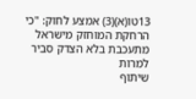13טו(א)(3) אמצע לחוק: "כי הרחקת המוחזק מישראל מתעכבת בלא הצדק סביר למרות
שיתוף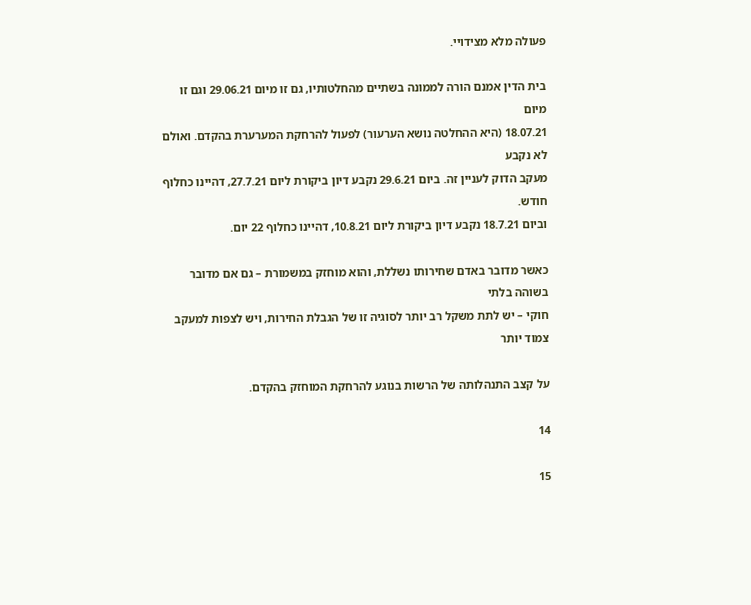פעולה מלא מצידויי.

בית הדין אמנם הורה לממונה בשתיים מהחלטותיו, גם זו מיום 29.06.21 וגם זו מיום
18.07.21 (היא ההחלטה נושא הערעור) לפעול להרחקת המערערת בהקדם. ואולם לא נקבע
מעקב הדוק לעניין זה. ביום 29.6.21 נקבע דיון ביקורת ליום 27.7.21, דהיינו כחלוף חודש.
וביום 18.7.21 נקבע דיון ביקורת ליום 10.8.21, דהיינו כחלוף 22 יום.

כאשר מדובר באדם שחירותו נשללת, והוא מוחזק במשמורת – גם אם מדובר בשוהה בלתי
חוקי – יש לתת משקל רב יותר לסוגיה זו של הגבלת החירות, ויש לצפות למעקב צמוד יותר

על קצב התנהלותה של הרשות בנוגע להרחקת המוחזק בהקדם.

14

15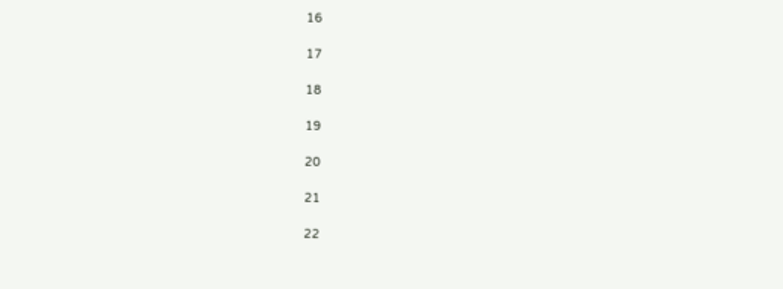16

17

18

19

20

21

22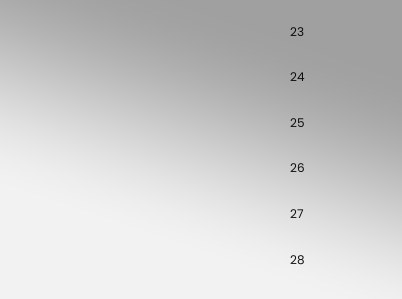23

24

25

26

27

28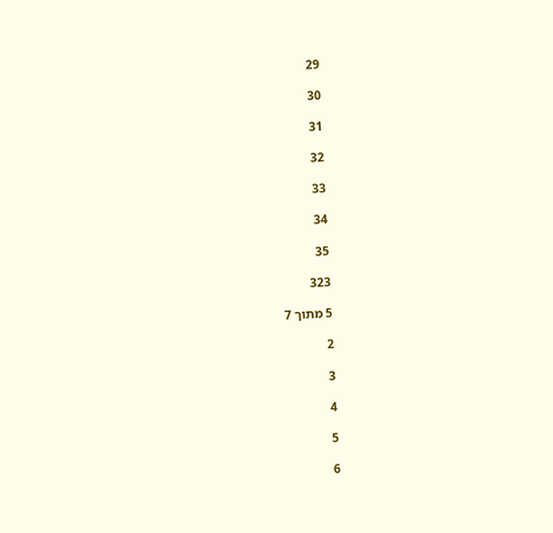29

30

31

32

33

34

35

323

5 מתוך 7

2

3

4

5

6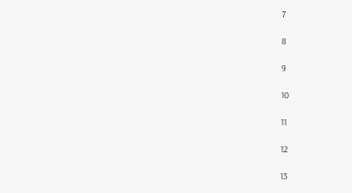7

8

9

10

11

12

13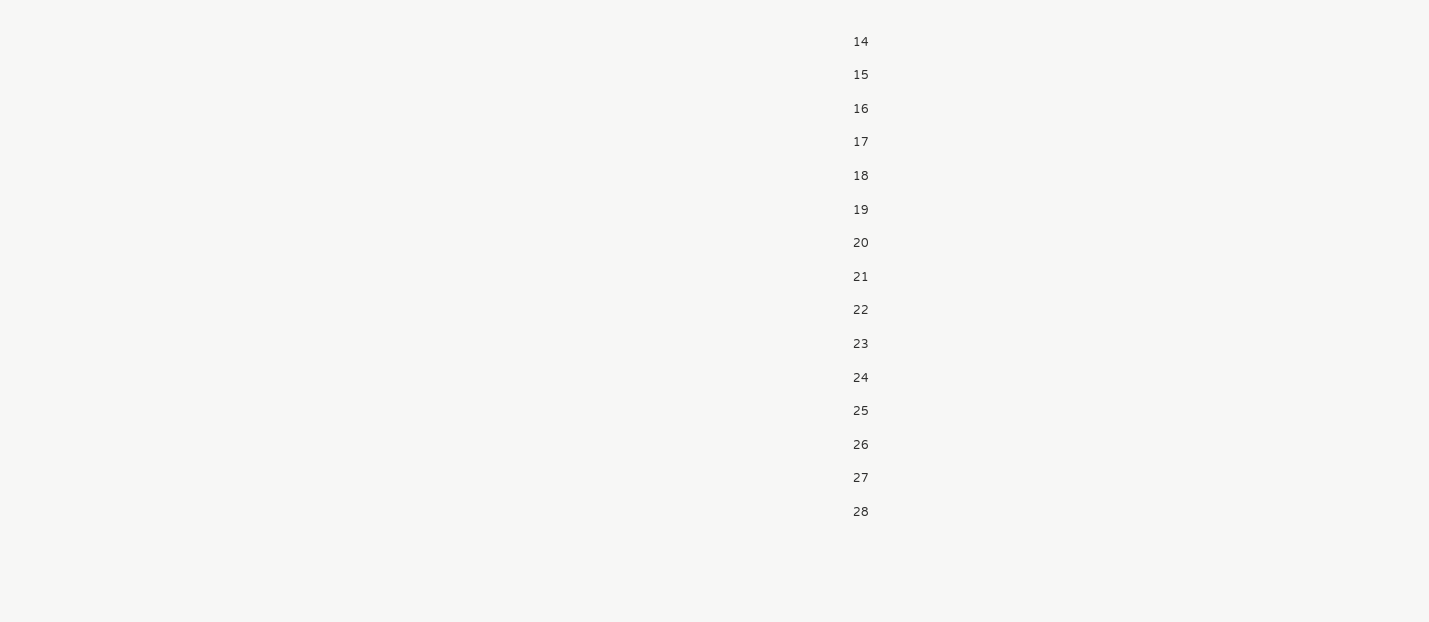14

15

16

17

18

19

20

21

22

23

24

25

26

27

28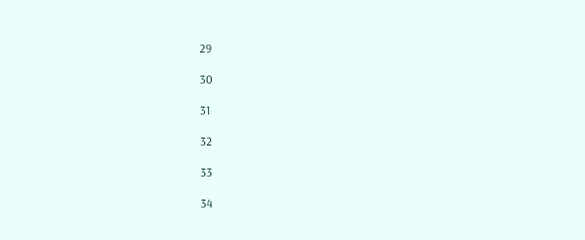29

30

31

32

33

34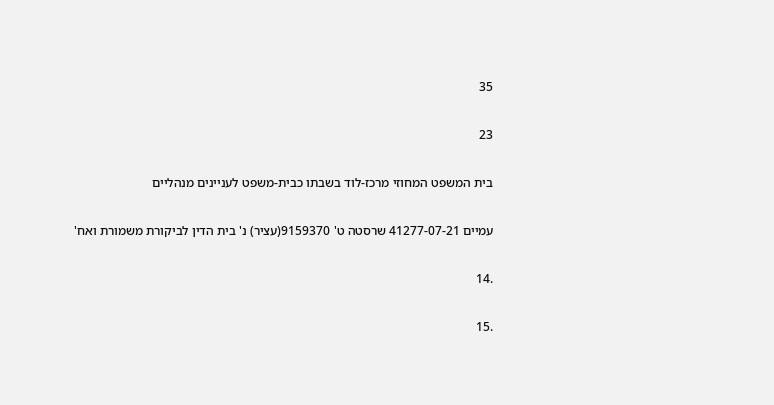35

23

בית המשפט המחוזי מרכז-לוד בשבתו כבית-משפט לעניינים מנהליים

עמיים 41277-07-21 שרסטה ט' 9159370(עציר) נ' בית הדין לביקורת משמורת ואח'

.14

.15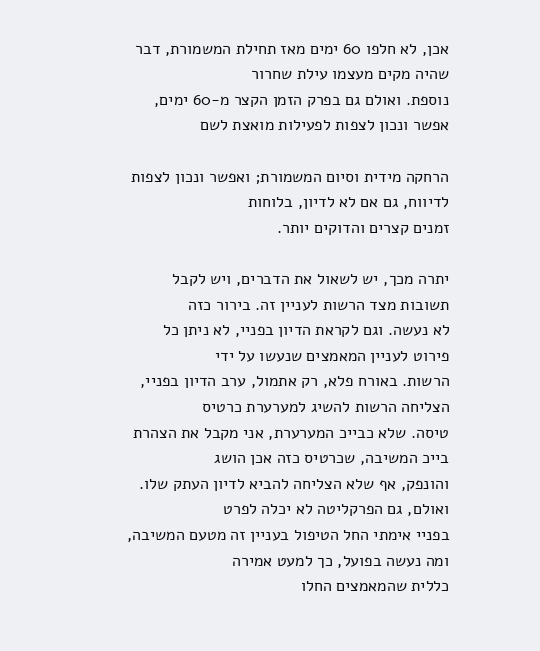אכן, לא חלפו 60 ימים מאז תחילת המשמורת, דבר שהיה מקים מעצמו עילת שחרור
נוספת. ואולם גם בפרק הזמן הקצר מ-60 ימים, אפשר ונכון לצפות לפעילות מואצת לשם

הרחקה מידית וסיום המשמורת; ואפשר ונכון לצפות לדיווח, גם אם לא לדיון, בלוחות
זמנים קצרים והדוקים יותר.

יתרה מכך, יש לשאול את הדברים, ויש לקבל תשובות מצד הרשות לעניין זה. בירור כזה
לא נעשה. וגם לקראת הדיון בפניי, לא ניתן כל פירוט לעניין המאמצים שנעשו על ידי
הרשות. באורח פלא, רק אתמול, ערב הדיון בפניי, הצליחה הרשות להשיג למערערת כרטיס
טיסה. שלא כבייכ המערערת, אני מקבל את הצהרת בייכ המשיבה, שכרטיס כזה אכן הושג
והונפק, אף שלא הצליחה להביא לדיון העתק שלו. ואולם, גם הפרקליטה לא יכלה לפרט
בפניי אימתי החל הטיפול בעניין זה מטעם המשיבה, ומה נעשה בפועל, כך למעט אמירה
כללית שהמאמצים החלו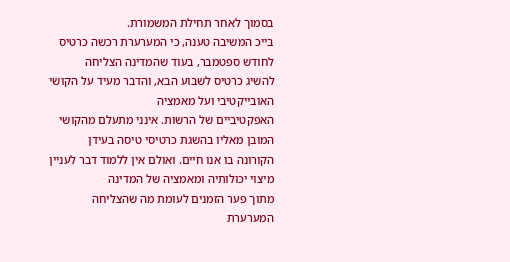בסמוך לאחר תחילת המשמורת.
בייכ המשיבה טענה, כי המערערת רכשה כרטיס לחודש ספטמבר, בעוד שהמדינה הצליחה
להשיג כרטיס לשבוע הבא, והדבר מעיד על הקושי האובייקטיבי ועל מאמציה
האפקטיביים של הרשות. אינני מתעלם מהקושי המובן מאליו בהשגת כרטיסי טיסה בעידן
הקורונה בו אנו חיים. ואולם אין ללמוד דבר לעניין מיצוי יכולותיה ומאמציה של המדינה
מתוך פער הזמנים לעומת מה שהצליחה המערערת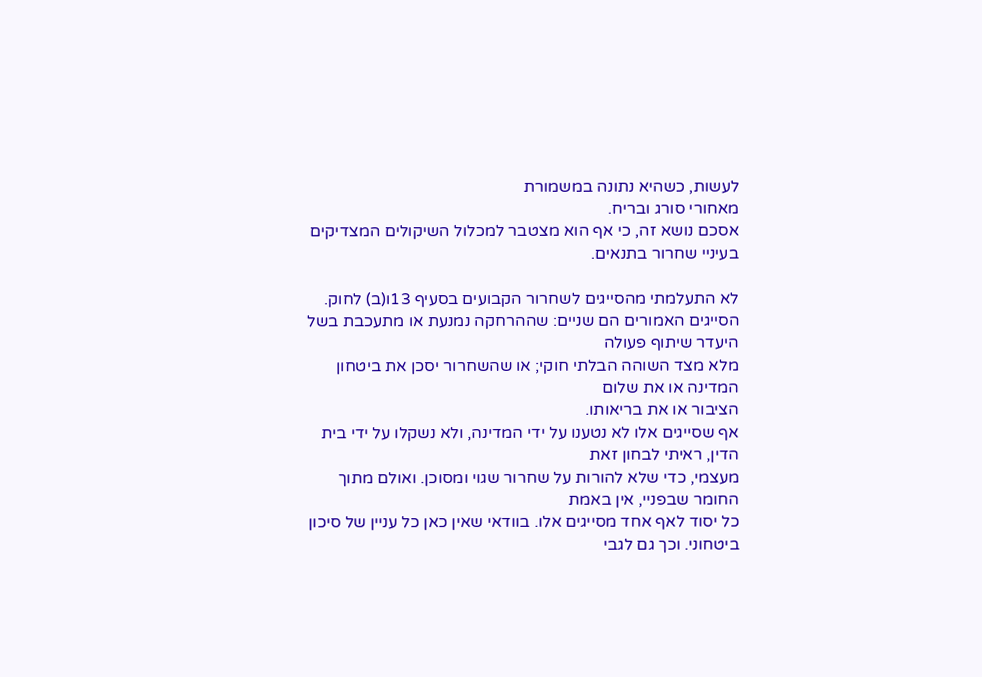לעשות, כשהיא נתונה במשמורת
מאחורי סורג ובריח.
אסכם נושא זה, כי אף הוא מצטבר למכלול השיקולים המצדיקים בעיניי שחרור בתנאים.

לא התעלמתי מהסייגים לשחרור הקבועים בסעיף 13ו(ב) לחוק.
הסייגים האמורים הם שניים: שההרחקה נמנעת או מתעכבת בשל היעדר שיתוף פעולה
מלא מצד השוהה הבלתי חוקי; או שהשחרור יסכן את ביטחון המדינה או את שלום
הציבור או את בריאותו.
אף שסייגים אלו לא נטענו על ידי המדינה, ולא נשקלו על ידי בית הדין, ראיתי לבחון זאת
מעצמי, כדי שלא להורות על שחרור שגוי ומסוכן. ואולם מתוך החומר שבפניי, אין באמת
כל יסוד לאף אחד מסייגים אלו. בוודאי שאין כאן כל עניין של סיכון ביטחוני. וכך גם לגבי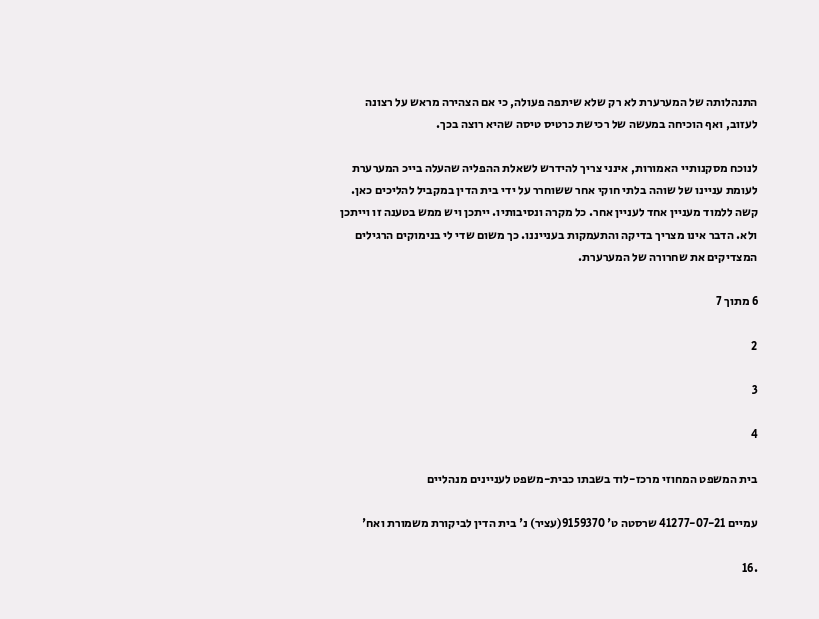התנהלותה של המערערת לא רק שלא שיתפה פעולה, כי אם הצהירה מראש על רצונה
לעזוב, ואף הוכיחה במעשה של רכישת כרטיס טיסה שהיא רוצה בכך.

לנוכח מסקנותיי האמורות, אינני צריך להידרש לשאלת ההפליה שהעלה בייכ המערערת
לעומת עניינו של שוהה בלתי חוקי אחר ששוחרר על ידי בית הדין במקביל להליכים כאן.
קשה ללמוד מעניין אחד לעניין אחר. כל מקרה ונסיבותיו. ייתכן ויש ממש בטענה זו וייתכן
ולא. הדבר אינו מצריך בדיקה והתעמקות בענייננו. כך משום שדי לי בנימוקים הרגילים
המצדיקים את שחרורה של המערערת.

6 מתוך 7

2

3

4

בית המשפט המחוזי מרכז-לוד בשבתו כבית-משפט לעניינים מנהליים

עמיים 41277-07-21 שרסטה ט' 9159370(עציר) נ' בית הדין לביקורת משמורת ואח'

.16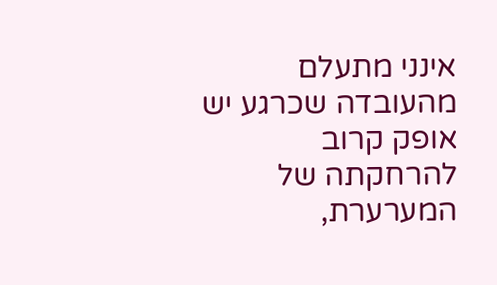אינני מתעלם מהעובדה שכרגע יש אופק קרוב להרחקתה של המערערת,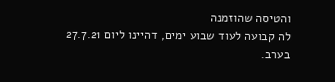והטיסה שהוזמנה
לה קבועה לעוד שבוע ימים, דהיינו ליום 27.7.21 בערב.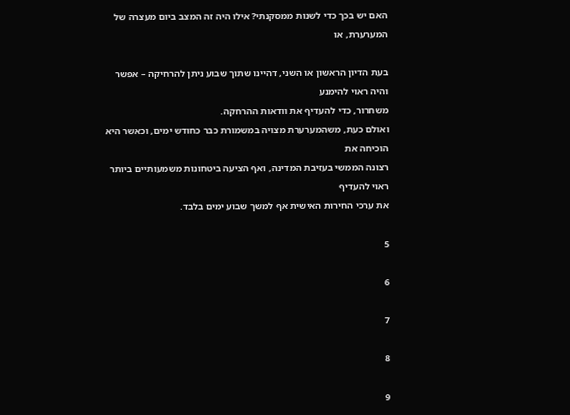האם יש בכך כדי לשנות ממסקנתי? אילו היה זה המצב ביום מעצרה של המערערת, או

בעת הדיון הראשון או השני, דהיינו שתוך שבוע ניתן להרחיקה – אפשר והיה ראוי להימנע
משחרור, כדי להעדיף את וודאות ההרחקה.
ואולם כעת, משהמערערת מצויה במשמורת כבר כחודש ימים, וכאשר היא הוכיחה את
רצונה הממשי בעזיבת המדינה, ואף הציעה ביטחונות משמעותיים ביותר ראוי להעדיף
את ערכי החירות האישית אף למשך שבוע ימים בלבד.

5

6

7

8

9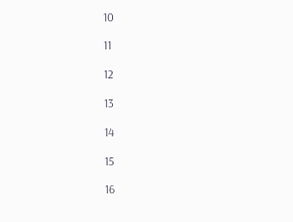10

11

12

13

14

15

16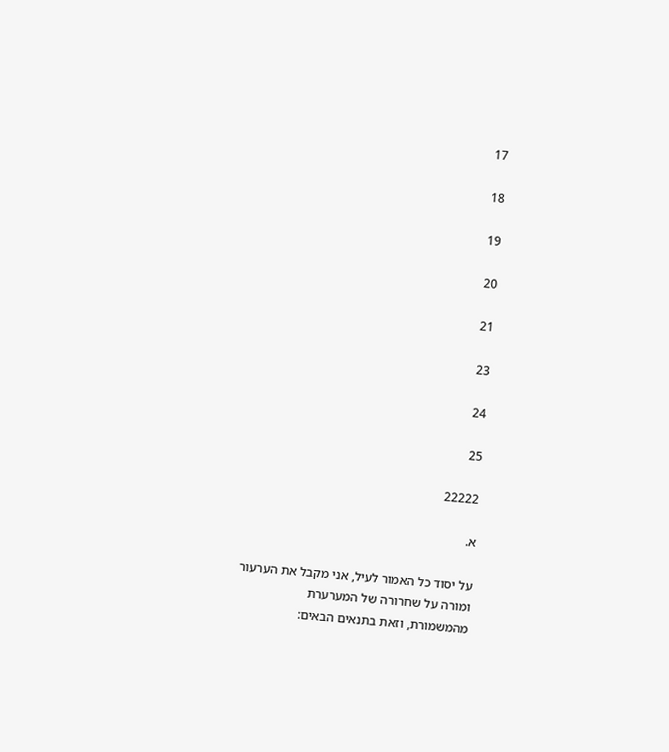17

18

19

20

21

23

24

25

22222

א.

על יסוד כל האמור לעיל, אני מקבל את הערעור ומורה על שחרורה של המערערת
מהמשמורת, וזאת בתנאים הבאים: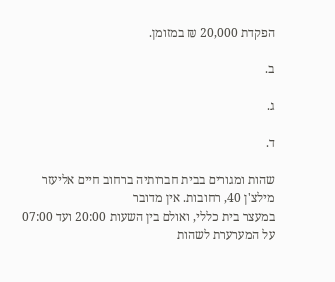הפקדת 20,000 ₪ במזומן.

ב.

ג.

ד.

שהות ומגורים בבית חברותיה ברחוב חיים אליעזר מילצ'ן 40, רחובות. אין מדובר
במעצר בית כללי, ואולם בין השעות 20:00 ועד 07:00 על המערערת לשהות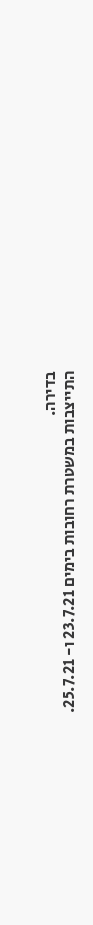בדירה.
התייצבות במשטרת רחובות בימים 23.7.21 ו- 25.7.21.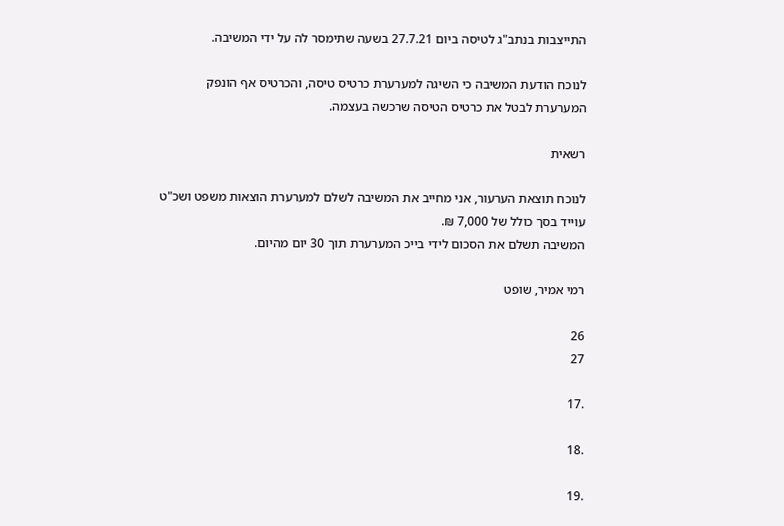התייצבות בנתב"ג לטיסה ביום 27.7.21 בשעה שתימסר לה על ידי המשיבה.

לנוכח הודעת המשיבה כי השיגה למערערת כרטיס טיסה, והכרטיס אף הונפק
המערערת לבטל את כרטיס הטיסה שרכשה בעצמה.

רשאית

לנוכח תוצאת הערעור, אני מחייב את המשיבה לשלם למערערת הוצאות משפט ושכ"ט
עוייד בסך כולל של 7,000 ₪.
המשיבה תשלם את הסכום לידי בייכ המערערת תוך 30 יום מהיום.

רמי אמיר, שופט

26
27

.17

.18

.19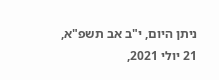ניתן היום, י"ב אב תשפ"א, 21 יולי 2021,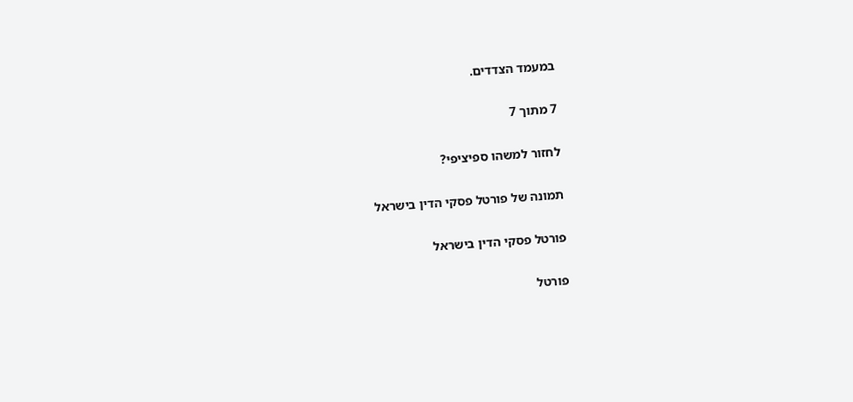במעמד הצדדים.

7 מתוך 7

לחזור למשהו ספיציפי?

תמונה של פורטל פסקי הדין בישראל

פורטל פסקי הדין בישראל

פורטל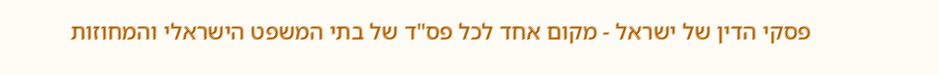פסקי הדין של ישראל - מקום אחד לכל פס"ד של בתי המשפט הישראלי והמחוזות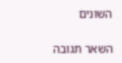השונים

השאר תגובה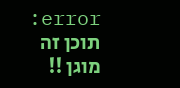error: תוכן זה מוגן !!